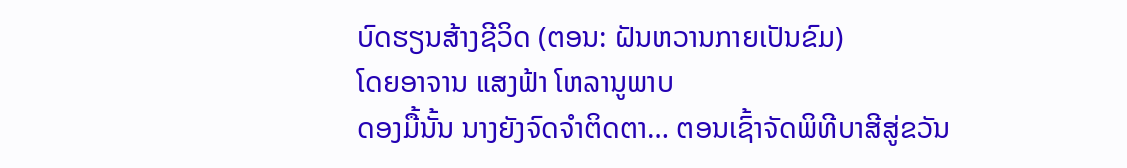ບົດຮຽນສ້າງຊີວິດ (ຕອນ: ຝັນຫວານກາຍເປັນຂົມ)
ໂດຍອາຈານ ແສງຟ້າ ໂຫລານູພາບ
ດອງມື້ນັ້ນ ນາງຍັງຈົດຈຳຕິດຕາ… ຕອນເຊົ້າຈັດພິທີບາສີສູ່ຂວັນ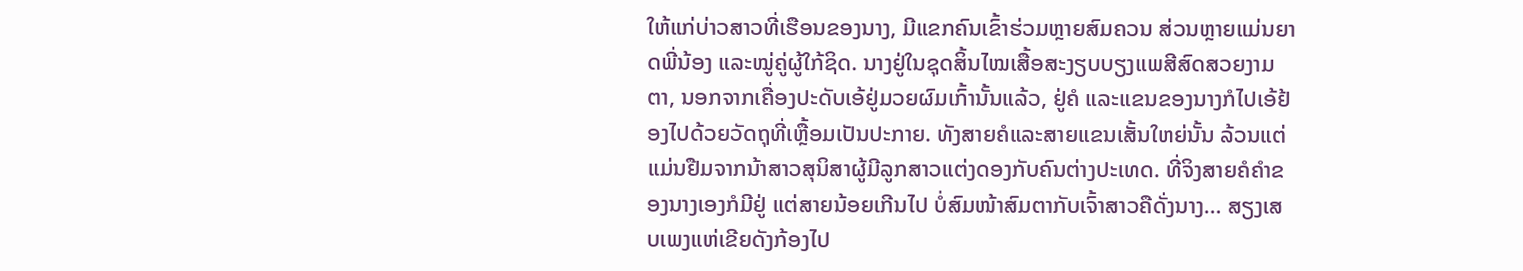ໃຫ້ແກ່ບ່າວສາວທີ່ເຮືອນຂອງນາງ, ມີແຂກຄົນເຂົ້າຮ່ວມຫຼາຍສົມຄວນ ສ່ວນຫຼາຍແມ່ນຍາດພີ່ນ້ອງ ແລະໝູ່ຄູ່ຜູ້ໃກ້ຊິດ. ນາງຢູ່ໃນຊຸດສິ້ນໄໝເສື້ອສະງຽບບຽງແພສີສົດສວຍງາມຕາ, ນອກຈາກເຄື່ອງປະດັບເອ້ຢູ່ມວຍຜົມເກົ້ານັ້ນແລ້ວ, ຢູ່ຄໍ ແລະແຂນຂອງນາງກໍໄປເອ້ຢ້ອງໄປດ້ວຍວັດຖຸທີ່ເຫຼື້ອມເປັນປະກາຍ. ທັງສາຍຄໍແລະສາຍແຂນເສັ້ນໃຫຍ່ນັ້ນ ລ້ວນແຕ່ແມ່ນຢືມຈາກນ້າສາວສຸນິສາຜູ້ມີລູກສາວແຕ່ງດອງກັບຄົນຕ່າງປະເທດ. ທີ່ຈິງສາຍຄໍຄຳຂອງນາງເອງກໍມີຢູ່ ແຕ່ສາຍນ້ອຍເກີນໄປ ບໍ່ສົມໜ້າສົມຕາກັບເຈົ້າສາວຄືດັ່ງນາງ… ສຽງເສບເພງແຫ່ເຂີຍດັງກ້ອງໄປ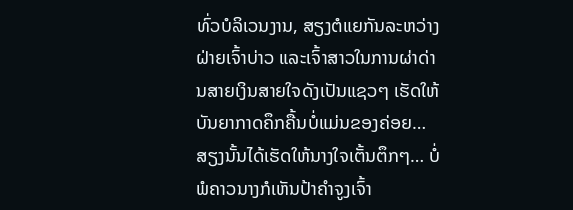ທົ່ວບໍລິເວນງານ, ສຽງຕໍແຍກັນລະຫວ່າງຝ່າຍເຈົ້າບ່າວ ແລະເຈົ້າສາວໃນການຜ່າດ່ານສາຍເງິນສາຍໃຈດັງເປັນແຊວໆ ເຮັດໃຫ້ບັນຍາກາດຄຶກຄື້ນບໍ່ແມ່ນຂອງຄ່ອຍ… ສຽງນັ້ນໄດ້ເຮັດໃຫ້ນາງໃຈເຕັ້ນຕຶກໆ… ບໍ່ພໍຄາວນາງກໍເຫັນປ້າຄຳຈູງເຈົ້າ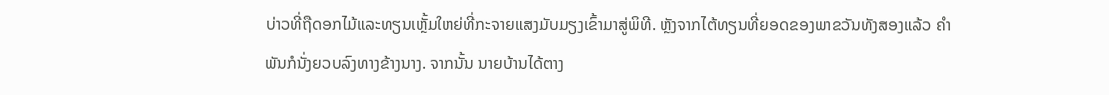ບ່າວທີ່ຖືດອກໄມ້ແລະທຽນເຫຼັ້ມໃຫຍ່ທີ່ກະຈາຍແສງມັບມຽງເຂົ້າມາສູ່ພິທີ. ຫຼັງຈາກໄຕ້ທຽນທີ່ຍອດຂອງພາຂວັນທັງສອງແລ້ວ ຄຳພັນກໍນັ່ງຍວບລົງທາງຂ້າງນາງ. ຈາກນັ້ນ ນາຍບ້ານໄດ້ຕາງ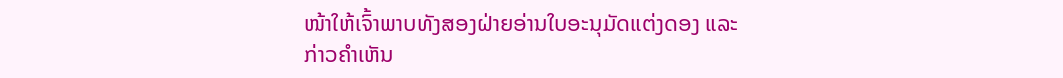ໜ້າໃຫ້ເຈົ້າພາບທັງສອງຝ່າຍອ່ານໃບອະນຸມັດແຕ່ງດອງ ແລະກ່າວຄຳເຫັນ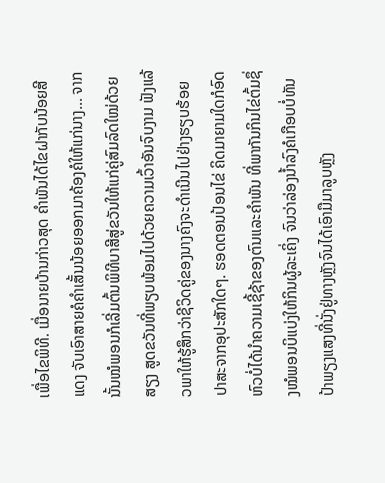ເພື່ອໄຂພິທີ. ເມື່ອນາຍບ້ານກ່າວສຸດ ຄຳພັນໄດ້ໄຂຝາກັບນ້ອຍສີແດງ ຈັບເອົາສາຍຄໍຄຳເສັ້ນນ້ອຍອອກມາຄ້ອງຄໍໃຫ້ແກ່ນາງ… ຈາກນັ້ນໝໍພອນກໍເລີ່ມຕົ້ນພິທີບາສີສູ່ຂວັນໃຫ້ແກ່ຄູ່ສົມລົດໃໝ່ດ້ວຍສຽງ ສູດຂວັນທີ່ພຽບພ້ອມໄປດ້ວຍຄວາມເວົ້າອັນຈົບງາມ ຟັງແລ້ວພາໃຫ້ຮູ້ສຶກວ່າຊີວິດຄູ່ຂອງນາງຄົງຈະດໍາເນີນໄປຢ່າງຮຽບຮ້ອຍ ປາສະຈາກອຸປະສັກໃດໆ. ຮອດຕອນປ້ອນໄຂ່ ຄິດມາຍາມໃດກໍອົດຫົວບໍ່ໄດ້ນໍາຄວາມເຊີ້ຊ້າຂອງຕົນແລະຄຳພັນ ທີ່ພາກັນກິນໄຂ່ຕົ້ມຊຶ່ງໝໍພອນບິແບ່ງໃຫ້ກິນຜູ້ລະເຄິ່ງ ຈົນວ່າລ່ອງນໍ້າລົງຄໍເກືອບບໍ່ທັນ ປ້າພຽງແສງທີ່ນັ່ງຢູ່ທາງຫຼັງຈົນໄດ້ເອົາມືມາລູບຫຼັງ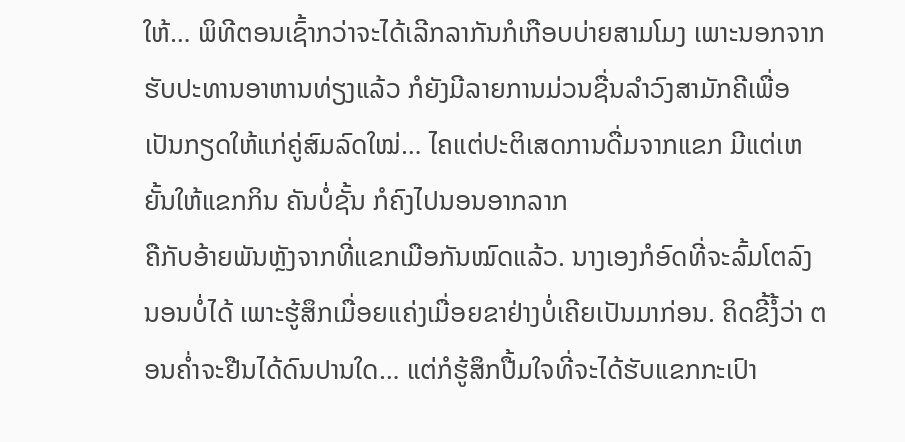ໃຫ້… ພິທີຕອນເຊົ້າກວ່າຈະໄດ້ເລີກລາກັນກໍເກືອບບ່າຍສາມໂມງ ເພາະນອກຈາກຮັບປະທານອາຫານທ່ຽງແລ້ວ ກໍຍັງມີລາຍການມ່ວນຊື່ນລຳວົງສາມັກຄີເພື່ອເປັນກຽດໃຫ້ແກ່ຄູ່ສົມລົດໃໝ່… ໄຄແຕ່ປະຕິເສດການດື່ມຈາກແຂກ ມີແຕ່ເຫຍັ້ນໃຫ້ແຂກກິນ ຄັນບໍ່ຊັ້ນ ກໍຄົງໄປນອນອາກລາກ
ຄືກັບອ້າຍພັນຫຼັງຈາກທີ່ແຂກເມືອກັນໝົດແລ້ວ. ນາງເອງກໍອົດທີ່ຈະລົ້ມໂຕລົງນອນບໍ່ໄດ້ ເພາະຮູ້ສຶກເມື່ອຍແຄ່ງເມື່ອຍຂາຢ່າງບໍ່ເຄີຍເປັນມາກ່ອນ. ຄິດຂີ້ງໍ້ວ່າ ຕອນຄໍ່າຈະຢືນໄດ້ດົນປານໃດ… ແຕ່ກໍຮູ້ສຶກປື້ມໃຈທີ່ຈະໄດ້ຮັບແຂກກະເປົາ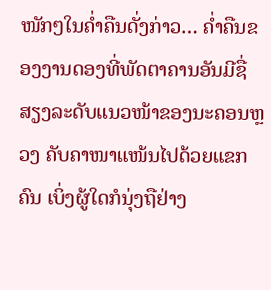ໜັກໆໃນຄໍ່າຄືນດັ່ງກ່າວ… ຄໍ່າຄືນຂອງງານດອງທີ່ພັດຕາຄານອັນມີຊື່ສຽງລະດັບແນວໜ້າຂອງນະຄອນຫຼວງ ຄັບຄາໜາແໜ້ນໄປດ້ວຍແຂກຄົນ ເບິ່ງຜູ້ໃດກໍນຸ່ງຖືຢ່າງ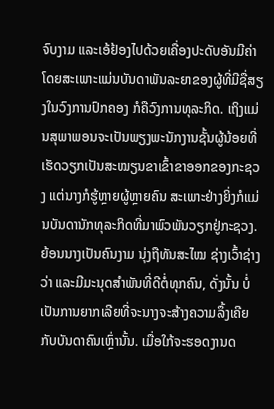ຈົບງາມ ແລະເອ້ຢ້ອງໄປດ້ວຍເຄື່ອງປະດັບອັນມີຄ່າ ໂດຍສະເພາະແມ່ນບັນດາພັນລະຍາຂອງຜູ້ທີ່ມີຊື່ສຽງໃນວົງການປົກຄອງ ກໍຄືວົງການທຸລະກິດ. ເຖິງແມ່ນສຸພາພອນຈະເປັນພຽງພະນັກງານຊັ້ນຜູ້ນ້ອຍທີ່ເຮັດວຽກເປັນສະໝຽນຂາເຂົ້າຂາອອກຂອງກະຊວງ ແຕ່ນາງກໍຮູ້ຫຼາຍຜູ້ຫຼາຍຄົນ ສະເພາະຢ່າງຍິ່ງກໍແມ່ນບັນດານັກທຸລະກິດທີ່ມາພົວພັນວຽກຢູ່ກະຊວງ. ຍ້ອນນາງເປັນຄົນງາມ ນຸ່ງຖືທັນສະໄໝ ຊ່າງເວົ້າຊ່າງວ່າ ແລະມີມະນຸດສຳພັນທີ່ດີຕໍ່ທຸກຄົນ, ດັ່ງນັ້ນ ບໍ່ເປັນການຍາກເລີຍທີ່ຈະນາງຈະສ້າງຄວາມລຶ້ງເຄີຍກັບບັນດາຄົນເຫຼົ່ານັ້ນ. ເມື່ອໃກ້ຈະຮອດງານດ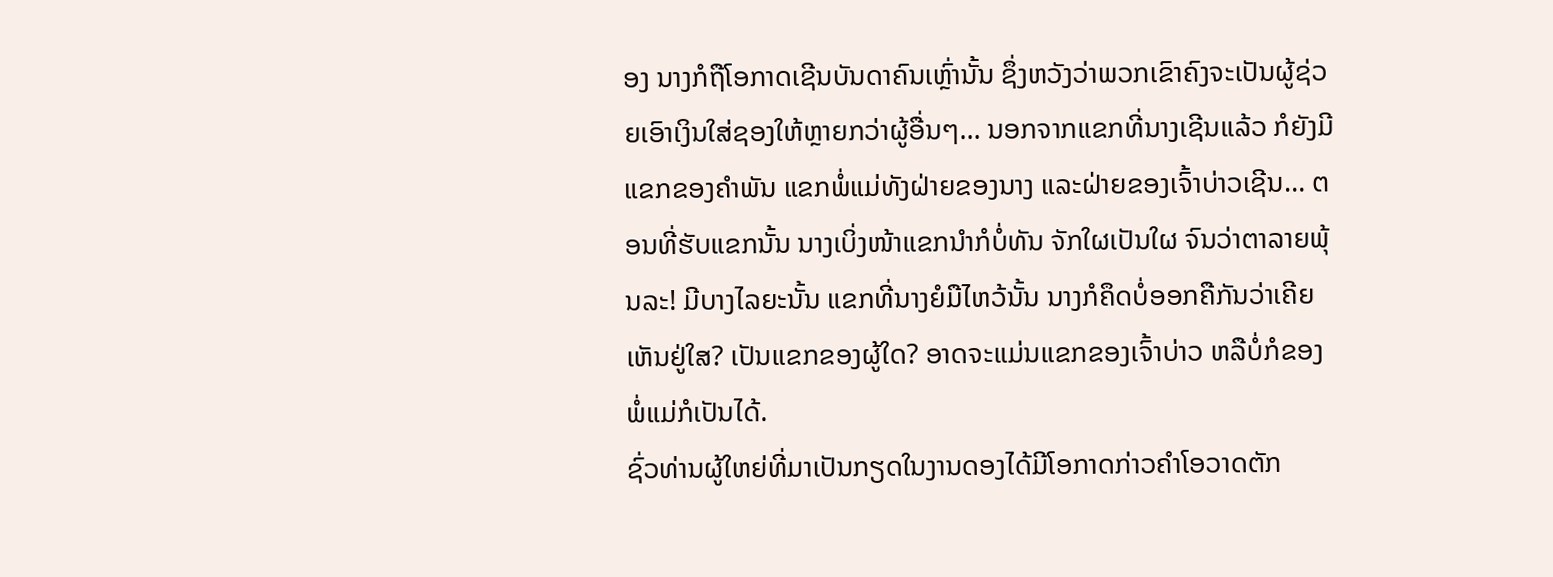ອງ ນາງກໍຖືໂອກາດເຊີນບັນດາຄົນເຫຼົ່ານັ້ນ ຊຶ່ງຫວັງວ່າພວກເຂົາຄົງຈະເປັນຜູ້ຊ່ວຍເອົາເງິນໃສ່ຊອງໃຫ້ຫຼາຍກວ່າຜູ້ອື່ນໆ… ນອກຈາກແຂກທີ່ນາງເຊີນແລ້ວ ກໍຍັງມີແຂກຂອງຄຳພັນ ແຂກພໍ່ແມ່ທັງຝ່າຍຂອງນາງ ແລະຝ່າຍຂອງເຈົ້າບ່າວເຊີນ… ຕອນທີ່ຮັບແຂກນັ້ນ ນາງເບິ່ງໜ້າແຂກນຳກໍບໍ່ທັນ ຈັກໃຜເປັນໃຜ ຈົນວ່າຕາລາຍພຸ້ນລະ! ມີບາງໄລຍະນັ້ນ ແຂກທີ່ນາງຍໍມືໄຫວ້ນັ້ນ ນາງກໍຄຶດບໍ່ອອກຄືກັນວ່າເຄີຍເຫັນຢູ່ໃສ? ເປັນແຂກຂອງຜູ້ໃດ? ອາດຈະແມ່ນແຂກຂອງເຈົ້າບ່າວ ຫລືບໍ່ກໍຂອງພໍ່ແມ່ກໍເປັນໄດ້.
ຊົ່ວທ່ານຜູ້ໃຫຍ່ທີ່ມາເປັນກຽດໃນງານດອງໄດ້ມີໂອກາດກ່າວຄຳໂອວາດຕັກ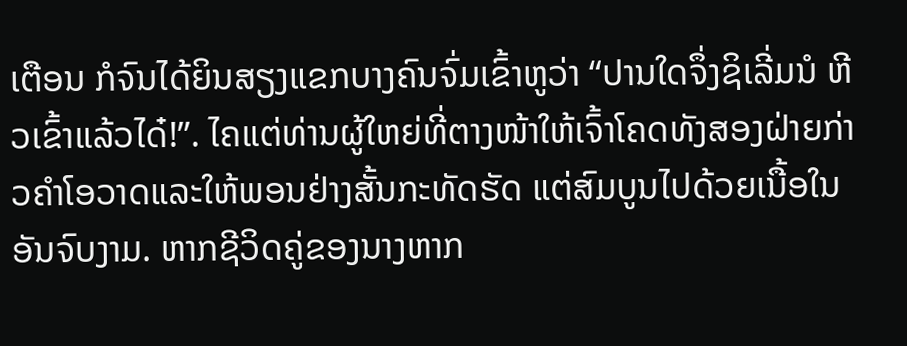ເຕືອນ ກໍຈົນໄດ້ຍິນສຽງແຂກບາງຄົນຈົ່ມເຂົ້າຫູວ່າ “ປານໃດຈຶ່ງຊິເລີ່ມນໍ ຫີວເຂົ້າແລ້ວໄດ໋!”. ໄຄແຕ່ທ່ານຜູ້ໃຫຍ່ທີ່ຕາງໜ້າໃຫ້ເຈົ້າໂຄດທັງສອງຝ່າຍກ່າວຄຳໂອວາດແລະໃຫ້ພອນຢ່າງສັ້ນກະທັດຮັດ ແຕ່ສົມບູນໄປດ້ວຍເນື້ອໃນອັນຈົບງາມ. ຫາກຊີວິດຄູ່ຂອງນາງຫາກ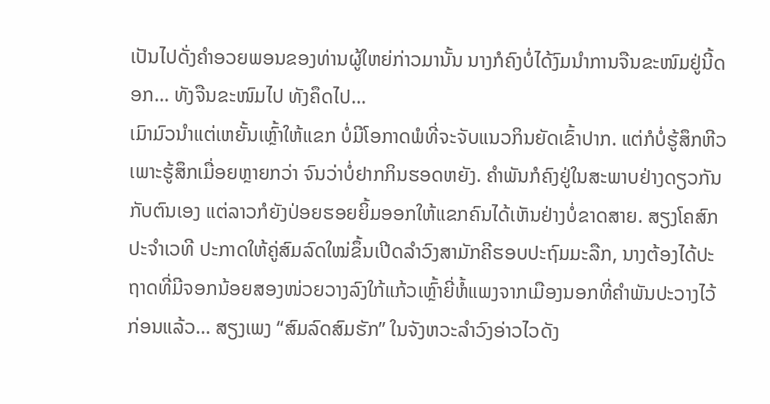ເປັນໄປດັ່ງຄຳອວຍພອນຂອງທ່ານຜູ້ໃຫຍ່ກ່າວມານັ້ນ ນາງກໍຄົງບໍ່ໄດ້ງົມນຳການຈືນຂະໜົມຢູ່ນີ້ດອກ… ທັງຈືນຂະໜົມໄປ ທັງຄຶດໄປ…
ເມົາມົວນຳແຕ່ເຫຍັ້ນເຫຼົ້າໃຫ້ແຂກ ບໍ່ມີໂອກາດພໍທີ່ຈະຈັບແນວກິນຍັດເຂົ້າປາກ. ແຕ່ກໍບໍ່ຮູ້ສຶກຫີວ ເພາະຮູ້ສຶກເມື່ອຍຫຼາຍກວ່າ ຈົນວ່າບໍ່ຢາກກິນຮອດຫຍັງ. ຄໍາພັນກໍຄົງຢູ່ໃນສະພາບຢ່າງດຽວກັນກັບຕົນເອງ ແຕ່ລາວກໍຍັງປ່ອຍຮອຍຍິ້ມອອກໃຫ້ແຂກຄົນໄດ້ເຫັນຢ່າງບໍ່ຂາດສາຍ. ສຽງໂຄສົກປະຈຳເວທີ ປະກາດໃຫ້ຄູ່ສົມລົດໃໝ່ຂຶ້ນເປີດລຳວົງສາມັກຄີຮອບປະຖົມມະລືກ, ນາງຕ້ອງໄດ້ປະຖາດທີ່ມີຈອກນ້ອຍສອງໜ່ວຍວາງລົງໃກ້ແກ້ວເຫຼົ້າຍີ່ຫໍ້ແພງຈາກເມືອງນອກທີ່ຄຳພັນປະວາງໄວ້ກ່ອນແລ້ວ... ສຽງເພງ “ສົມລົດສົມຮັກ” ໃນຈັງຫວະລຳວົງອ່າວໄວດັງ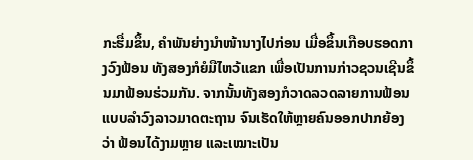ກະຮື່ມຂຶ້ນ, ຄຳພັນຍ່າງນຳໜ້ານາງໄປກ່ອນ ເມື່ອຂຶ້ນເກືອບຮອດກາງວົງຟ້ອນ ທັງສອງກໍຍໍມືໄຫວ້ແຂກ ເພື່ອເປັນການກ່າວຊວນເຊີນຂຶ້ນມາຟ້ອນຮ່ວມກັນ. ຈາກນັ້ນທັງສອງກໍວາດລວດລາຍການຟ້ອນແບບລຳວົງລາວມາດຕະຖານ ຈົນເຮັດໃຫ້ຫຼາຍຄົນອອກປາກຍ້ອງວ່າ ຟ້ອນໄດ້ງາມຫຼາຍ ແລະເໝາະເປັນ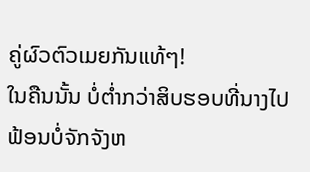ຄູ່ຜົວຕົວເມຍກັນແທ້ໆ!
ໃນຄືນນັ້ນ ບໍ່ຕໍ່າກວ່າສິບຮອບທີ່ນາງໄປຟ້ອນບໍ່ຈັກຈັງຫ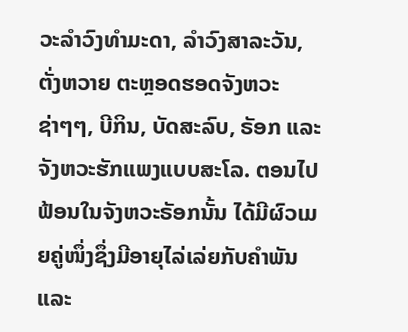ວະລຳວົງທຳມະດາ, ລຳວົງສາລະວັນ, ຕັ່ງຫວາຍ ຕະຫຼອດຮອດຈັງຫວະຊ່າໆໆ, ບີກິນ, ບັດສະລົບ, ຣັອກ ແລະຈັງຫວະຮັກແພງແບບສະໂລ. ຕອນໄປຟ້ອນໃນຈັງຫວະຣັອກນັ້ນ ໄດ້ມີຜົວເມຍຄູ່ໜຶ່ງຊຶ່ງມີອາຍຸໄລ່ເລ່ຍກັບຄຳພັນແລະ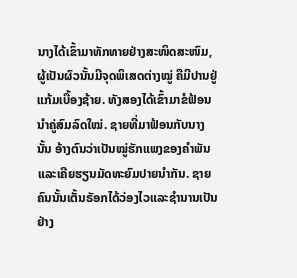ນາງໄດ້ເຂົ້າມາທັກທາຍຢ່າງສະໜິດສະໜົມ, ຜູ້ເປັນຜົວນັ້ນມີຈຸດພິເສດຕ່າງໝູ່ ຄືມີປານຢູ່ແກ້ມເບື້ອງຊ້າຍ. ທັງສອງໄດ້ເຂົ້າມາຂໍຟ້ອນນຳຄູ່ສົມລົດໃໝ່. ຊາຍທີ່ມາຟ້ອນກັບນາງນັ້ນ ອ້າງຕົນວ່າເປັນໝູ່ຮັກແພງຂອງຄຳພັນ ແລະເຄີຍຮຽນມັດທະຍົມປາຍນຳກັນ. ຊາຍຄົນນັ້ນເຕັ້ນຣັອກໄດ້ວ່ອງໄວແລະຊຳນານເປັນຢ່າງ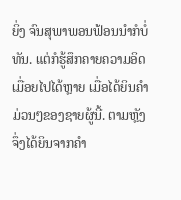ຍິ່ງ ຈົນສຸພາພອນຟ້ອນນຳກໍບໍ່ທັນ. ແຕ່ກໍຮູ້ສຶກຄາຍຄວາມອິດເມື່ອຍໄປໄດ້ຫຼາຍ ເມື່ອໄດ້ຍິນຄຳມ່ວນໆຂອງຊາຍຜູ້ນີ້. ຕາມຫຼັງຈຶ່ງໄດ້ຍິນຈາກຄຳ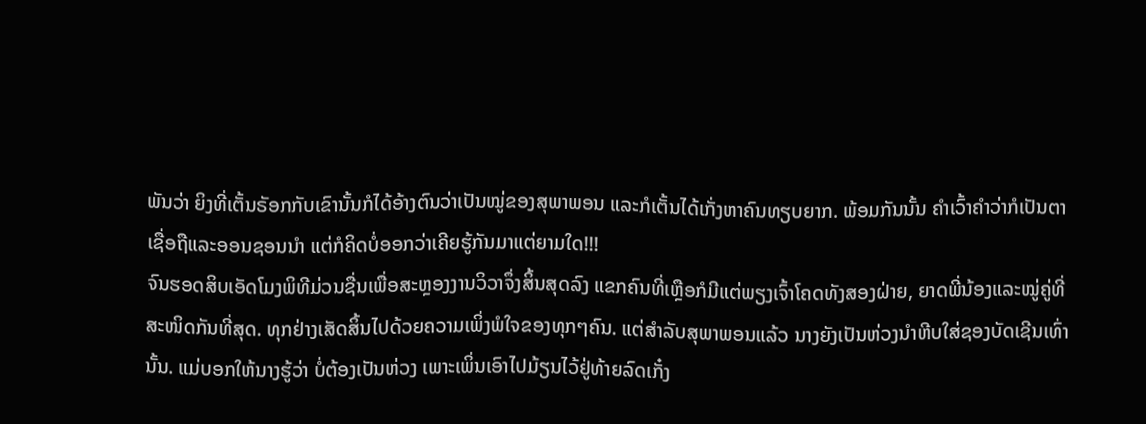ພັນວ່າ ຍິງທີ່ເຕັ້ນຣັອກກັບເຂົານັ້ນກໍໄດ້ອ້າງຕົນວ່າເປັນໝູ່ຂອງສຸພາພອນ ແລະກໍເຕັ້ນໄດ້ເກັ່ງຫາຄົນທຽບຍາກ. ພ້ອມກັນນັ້ນ ຄຳເວົ້າຄຳວ່າກໍເປັນຕາເຊື່ອຖືແລະອອນຊອນນຳ ແຕ່ກໍຄິດບໍ່ອອກວ່າເຄີຍຮູ້ກັນມາແຕ່ຍາມໃດ!!!
ຈົນຮອດສິບເອັດໂມງພິທີມ່ວນຊື່ນເພື່ອສະຫຼອງງານວິວາຈຶ່ງສິ້ນສຸດລົງ ແຂກຄົນທີ່ເຫຼືອກໍມີແຕ່ພຽງເຈົ້າໂຄດທັງສອງຝ່າຍ, ຍາດພີ່ນ້ອງແລະໝູ່ຄູ່ທີ່ສະໜິດກັນທີ່ສຸດ. ທຸກຢ່າງເສັດສິ້ນໄປດ້ວຍຄວາມເພິ່ງພໍໃຈຂອງທຸກໆຄົນ. ແຕ່ສຳລັບສຸພາພອນແລ້ວ ນາງຍັງເປັນຫ່ວງນຳຫີບໃສ່ຊອງບັດເຊີນເທົ່ານັ້ນ. ແມ່ບອກໃຫ້ນາງຮູ້ວ່າ ບໍ່ຕ້ອງເປັນຫ່ວງ ເພາະເພິ່ນເອົາໄປມ້ຽນໄວ້ຢູ່ທ້າຍລົດເກັ໋ງ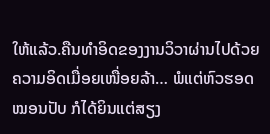ໃຫ້ແລ້ວ.ຄືນທຳອິດຂອງງານວິວາຜ່ານໄປດ້ວຍຄວາມອິດເມື່ອຍເໜື່ອຍລ້າ… ພໍແຕ່ຫົວຮອດໝອນປັບ ກໍໄດ້ຍິນແຕ່ສຽງ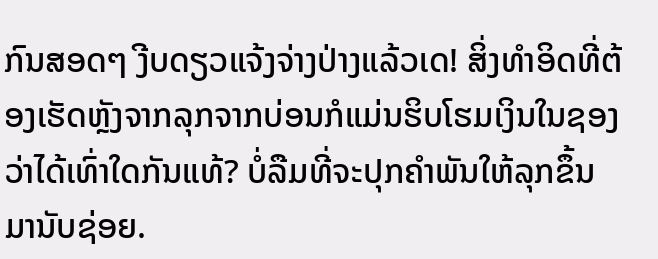ກົນສອດໆ ງີບດຽວແຈ້ງຈ່າງປ່າງແລ້ວເດ! ສິ່ງທຳອິດທີ່ຕ້ອງເຮັດຫຼັງຈາກລຸກຈາກບ່ອນກໍແມ່ນຮິບໂຮມເງິນໃນຊອງ ວ່າໄດ້ເທົ່າໃດກັນແທ້? ບໍ່ລືມທີ່ຈະປຸກຄຳພັນໃຫ້ລຸກຂຶ້ນມານັບຊ່ອຍ.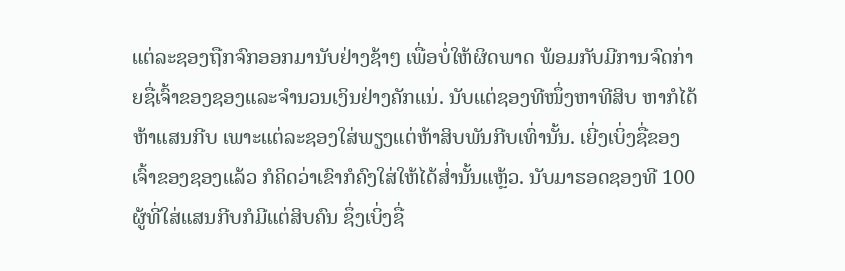ແຕ່ລະຊອງຖືກຈົກອອກມານັບຢ່າງຊ້າໆ ເພື່ອບໍ່ໃຫ້ຜິດພາດ ພ້ອມກັບມີການຈົດກ່າຍຊື່ເຈົ້າຂອງຊອງແລະຈຳນວນເງິນຢ່າງຄັກແນ່. ນັບແຕ່ຊອງທີໜຶ່ງຫາທີສິບ ຫາກໍໄດ້ຫ້າແສນກີບ ເພາະແຕ່ລະຊອງໃສ່ພຽງແຕ່ຫ້າສິບພັນກີບເທົ່ານັ້ນ. ເຍີ່ງເບິ່ງຊື່ຂອງເຈົ້າຂອງຊອງແລ້ວ ກໍຄິດວ່າເຂົາກໍຄົງໃສ່ໃຫ້ໄດ້ສໍ່ານັ້ນແຫຼ້ວ. ນັບມາຮອດຊອງທີ 100 ຜູ້ທີ່ໃສ່ແສນກີບກໍມີແຕ່ສິບຄົນ ຊຶ່ງເບິ່ງຊື່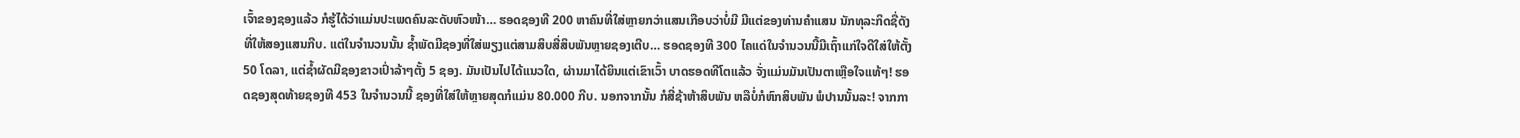ເຈົ້າຂອງຊອງແລ້ວ ກໍຮູ້ໄດ້ວ່າແມ່ນປະເພດຄົນລະດັບຫົວໜ້າ… ຮອດຊອງທີ 200 ຫາຄົນທີ່ໃສ່ຫຼາຍກວ່າແສນເກືອບວ່າບໍ່ມີ ມີແຕ່ຂອງທ່ານຄຳແສນ ນັກທຸລະກິດຊື່ດັງທີ່ໃຫ້ສອງແສນກີບ. ແຕ່ໃນຈຳນວນນັ້ນ ຊໍ້າພັດມີຊອງທີ່ໃສ່ພຽງແຕ່ສາມສິບສີ່ສິບພັນຫຼາຍຊອງເຕີບ… ຮອດຊອງທີ 300 ໄຄແດ່ໃນຈຳນວນນີ້ມີເຖົ້າແກ່ໃຈດີໃສ່ໃຫ້ຕັ້ງ 50 ໂດລາ, ແຕ່ຊໍ້າຜັດມີຊອງຂາວເປົ່າລ້າໆຕັ້ງ 5 ຊອງ. ມັນເປັນໄປໄດ້ແນວໃດ, ຜ່ານມາໄດ້ຍິນແຕ່ເຂົາເວົ້າ ບາດຮອດທີໂຕແລ້ວ ຈັ່ງແມ່ນມັນເປັນຕາເຫຼືອໃຈແທ້ໆ! ຮອດຊອງສຸດທ້າຍຊອງທີ 453 ໃນຈຳນວນນີ້ ຊອງທີ່ໃສ່ໃຫ້ຫຼາຍສຸດກໍແມ່ນ 80.000 ກີບ. ນອກຈາກນັ້ນ ກໍສີ່ຊ້າຫ້າສິບພັນ ຫລືບໍ່ກໍຫົກສິບພັນ ພໍປານນັ້ນລະ! ຈາກກາ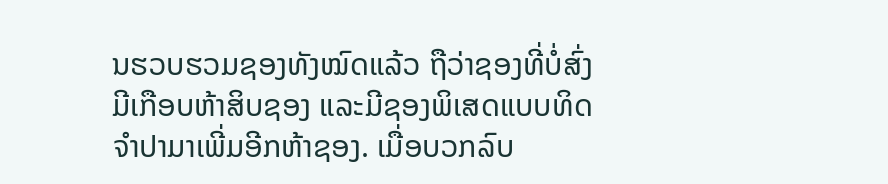ນຮວບຮວມຊອງທັງໝົດແລ້ວ ຖືວ່າຊອງທີ່ບໍ່ສົ່ງມີເກືອບຫ້າສິບຊອງ ແລະມີຊອງພິເສດແບບທິດຈຳປາມາເພີ່ມອີກຫ້າຊອງ. ເມື່ອບວກລົບ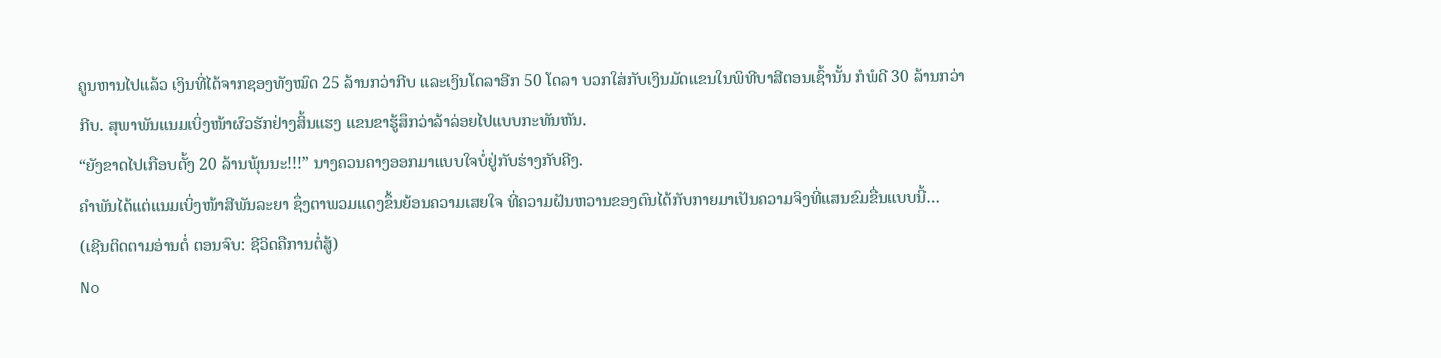ຄູນຫານໄປແລ້ວ ເງິນທີ່ໄດ້ຈາກຊອງທັງໝົດ 25 ລ້ານກວ່າກີບ ແລະເງິນໂດລາອີກ 50 ໂດລາ ບວກໃສ່ກັບເງິນມັດແຂນໃນພິທີບາສີຕອນເຊົ້ານັ້ນ ກໍພໍດີ 30 ລ້ານກວ່າກີບ. ສຸພາພັນແນມເບິ່ງໜ້າຜົວຮັກຢ່າງສິ້ນແຮງ ແຂນຂາຮູ້ສຶກວ່າລ້າລ່ອຍໄປແບບກະທັນຫັນ.
“ຍັງຂາດໄປເກືອບຕັ້ງ 20 ລ້ານພຸ້ນນະ!!!” ນາງຄວນຄາງອອກມາແບບໃຈບໍ່ຢູ່ກັບຮ່າງກັບຄີງ.
ຄຳພັນໄດ້ແຕ່ແນມເບິ່ງໜ້າສີພັນລະຍາ ຊຶ່ງຕາພວມແດງຂຶ້ນຍ້ອນຄວາມເສຍໃຈ ທີ່ຄວາມຝັນຫວານຂອງຕົນໄດ້ກັບກາຍມາເປັນຄວາມຈິງທີ່ແສນຂົມຂື່ນແບບນີ້…
(ເຊີນຕິດຕາມອ່ານຕໍ່ ຕອນຈົບ: ຊີວິດຄືການຕໍ່ສູ້)
No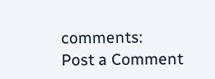comments:
Post a Comment